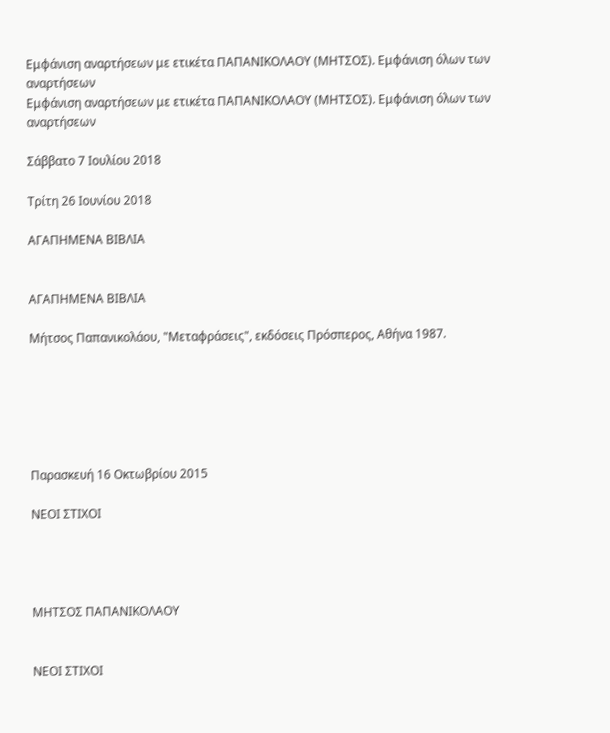Εμφάνιση αναρτήσεων με ετικέτα ΠΑΠΑΝΙΚΟΛΑΟΥ (ΜΗΤΣΟΣ). Εμφάνιση όλων των αναρτήσεων
Εμφάνιση αναρτήσεων με ετικέτα ΠΑΠΑΝΙΚΟΛΑΟΥ (ΜΗΤΣΟΣ). Εμφάνιση όλων των αναρτήσεων

Σάββατο 7 Ιουλίου 2018

Τρίτη 26 Ιουνίου 2018

ΑΓΑΠΗΜΕΝΑ ΒΙΒΛΙΑ


ΑΓΑΠΗΜΕΝΑ ΒΙΒΛΙΑ

Μήτσος Παπανικολάου, "Μεταφράσεις", εκδόσεις Πρόσπερος, Αθήνα 1987.






Παρασκευή 16 Οκτωβρίου 2015

ΝΕΟΙ ΣΤΙΧΟΙ




ΜΗΤΣΟΣ ΠΑΠΑΝΙΚΟΛΑΟΥ


ΝΕΟΙ ΣΤΙΧΟΙ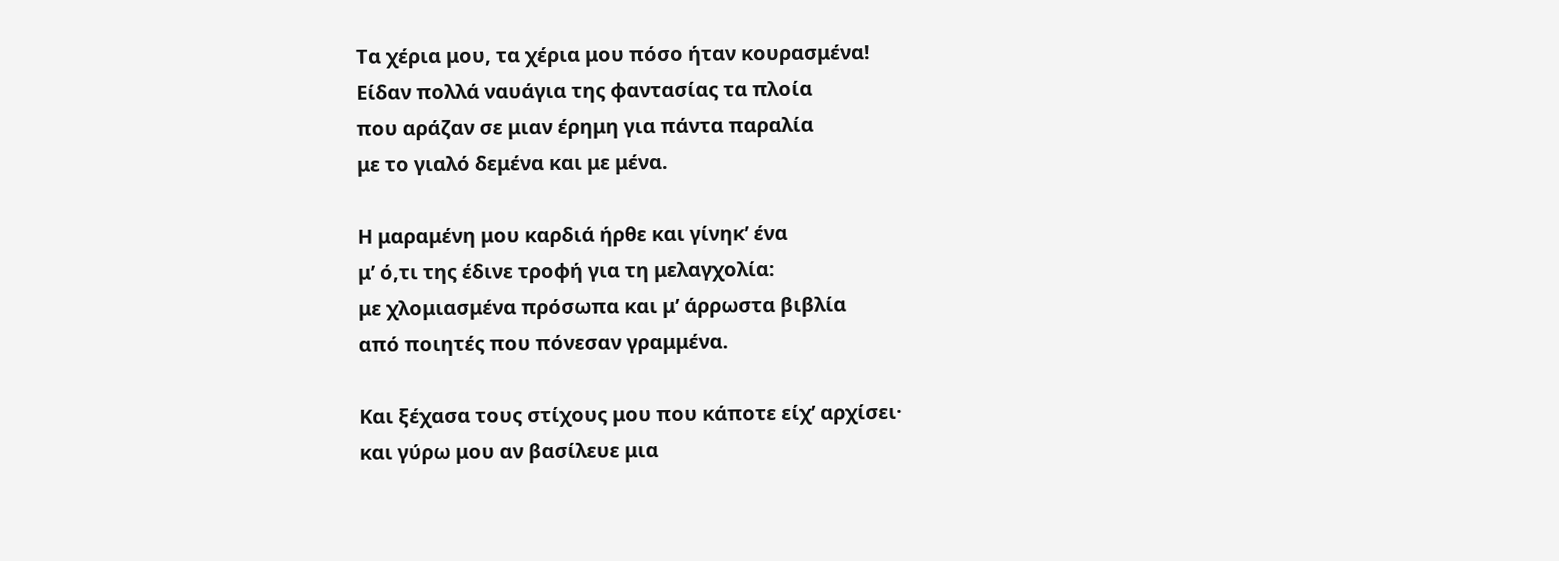Τα χέρια μου, τα χέρια μου πόσο ήταν κουρασμένα!
Είδαν πολλά ναυάγια της φαντασίας τα πλοία
που αράζαν σε μιαν έρημη για πάντα παραλία
με το γιαλό δεμένα και με μένα.

Η μαραμένη μου καρδιά ήρθε και γίνηκ’ ένα
μ’ ό,τι της έδινε τροφή για τη μελαγχολία:
με χλομιασμένα πρόσωπα και μ’ άρρωστα βιβλία
από ποιητές που πόνεσαν γραμμένα.

Και ξέχασα τους στίχους μου που κάποτε είχ’ αρχίσει·
και γύρω μου αν βασίλευε μια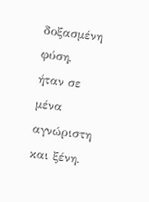δοξασμένη φύση,
ήταν σε μένα αγνώριστη και ξένη.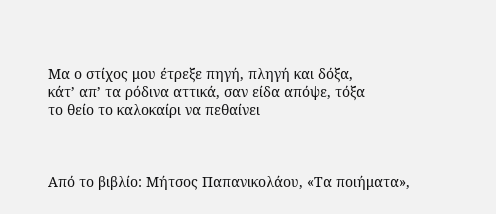Μα ο στίχος μου έτρεξε πηγή, πληγή και δόξα,
κάτ’ απ’ τα ρόδινα αττικά, σαν είδα απόψε, τόξα
το θείο το καλοκαίρι να πεθαίνει



Από το βιβλίο: Μήτσος Παπανικολάου, «Τα ποιήματα»,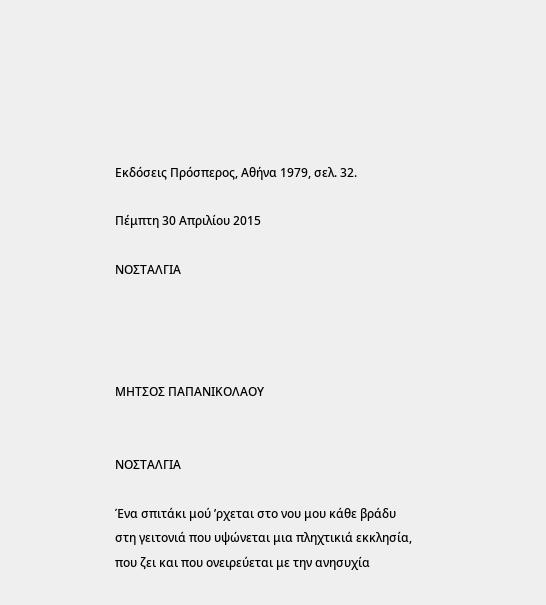Εκδόσεις Πρόσπερος, Αθήνα 1979, σελ. 32.

Πέμπτη 30 Απριλίου 2015

ΝΟΣΤΑΛΓΙΑ




ΜΗΤΣΟΣ ΠΑΠΑΝΙΚΟΛΑΟΥ


ΝΟΣΤΑΛΓΙΑ

Ένα σπιτάκι μού ’ρχεται στο νου μου κάθε βράδυ
στη γειτονιά που υψώνεται μια πληχτικιά εκκλησία,
που ζει και που ονειρεύεται με την ανησυχία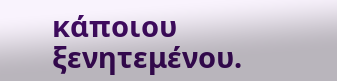κάποιου ξενητεμένου.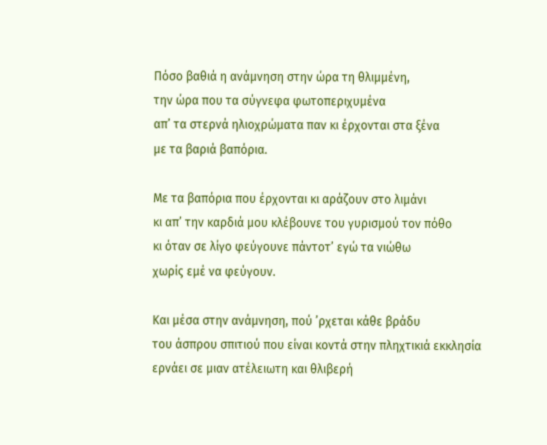Πόσο βαθιά η ανάμνηση στην ώρα τη θλιμμένη,
την ώρα που τα σύγνεφα φωτοπεριχυμένα
απ’ τα στερνά ηλιοχρώματα παν κι έρχονται στα ξένα
με τα βαριά βαπόρια.

Με τα βαπόρια που έρχονται κι αράζουν στο λιμάνι
κι απ’ την καρδιά μου κλέβουνε του γυρισμού τον πόθο
κι όταν σε λίγο φεύγουνε πάντοτ’ εγώ τα νιώθω
χωρίς εμέ να φεύγουν.

Και μέσα στην ανάμνηση, πού ’ρχεται κάθε βράδυ
του άσπρου σπιτιού που είναι κοντά στην πληχτικιά εκκλησία
ερνάει σε μιαν ατέλειωτη και θλιβερή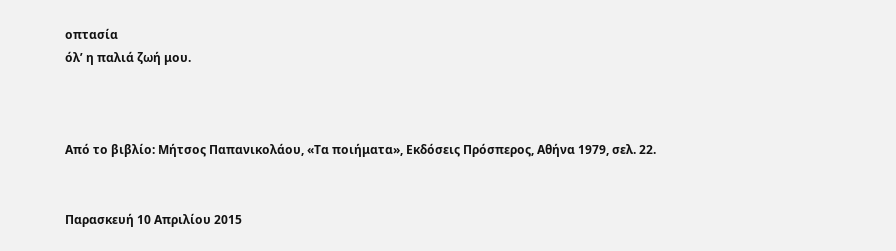οπτασία
όλ’ η παλιά ζωή μου.



Από το βιβλίο: Μήτσος Παπανικολάου, «Τα ποιήματα», Εκδόσεις Πρόσπερος, Αθήνα 1979, σελ. 22.


Παρασκευή 10 Απριλίου 2015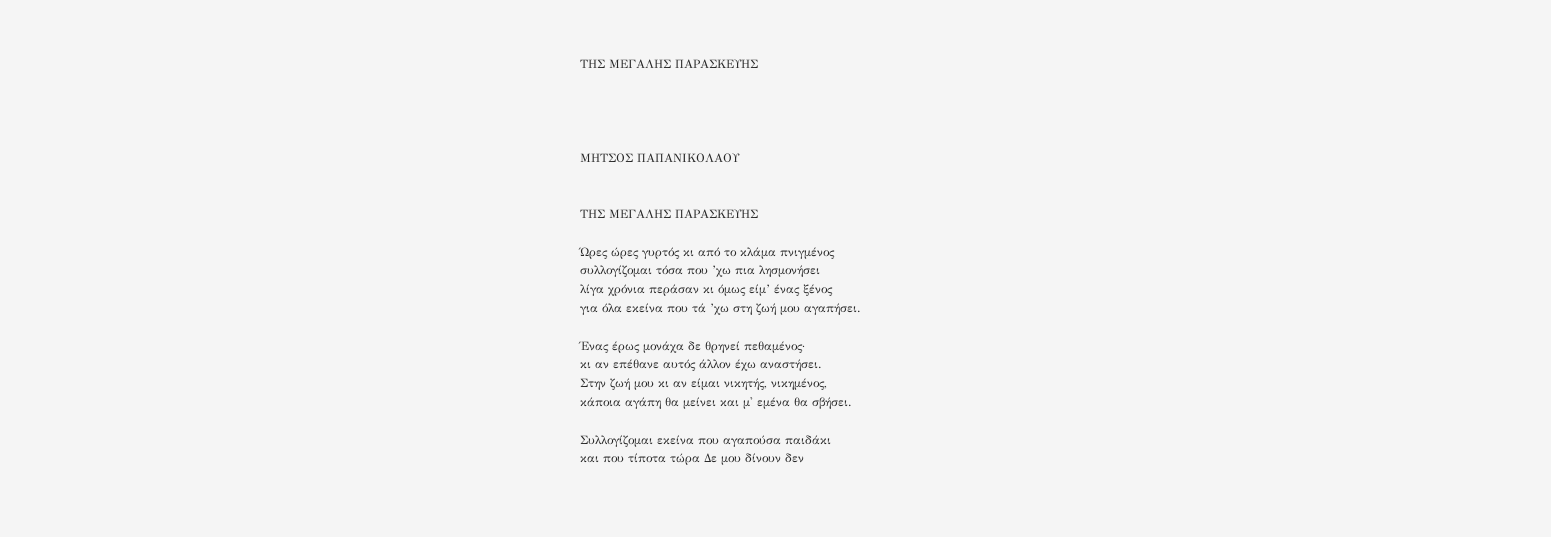ΤΗΣ ΜΕΓΑΛΗΣ ΠΑΡΑΣΚΕΥΗΣ




ΜΗΤΣΟΣ ΠΑΠΑΝΙΚΟΛΑΟΥ


ΤΗΣ ΜΕΓΑΛΗΣ ΠΑΡΑΣΚΕΥΗΣ

Ώρες ώρες γυρτός κι από το κλάμα πνιγμένος
συλλογίζομαι τόσα που ’χω πια λησμονήσει
λίγα χρόνια περάσαν κι όμως είμ’ ένας ξένος
για όλα εκείνα που τά ’χω στη ζωή μου αγαπήσει.

Ένας έρως μονάχα δε θρηνεί πεθαμένος·
κι αν επέθανε αυτός άλλον έχω αναστήσει.
Στην ζωή μου κι αν είμαι νικητής, νικημένος,
κάποια αγάπη θα μείνει και μ' εμένα θα σβήσει.

Συλλογίζομαι εκείνα που αγαπούσα παιδάκι
και που τίποτα τώρα Δε μου δίνουν δεν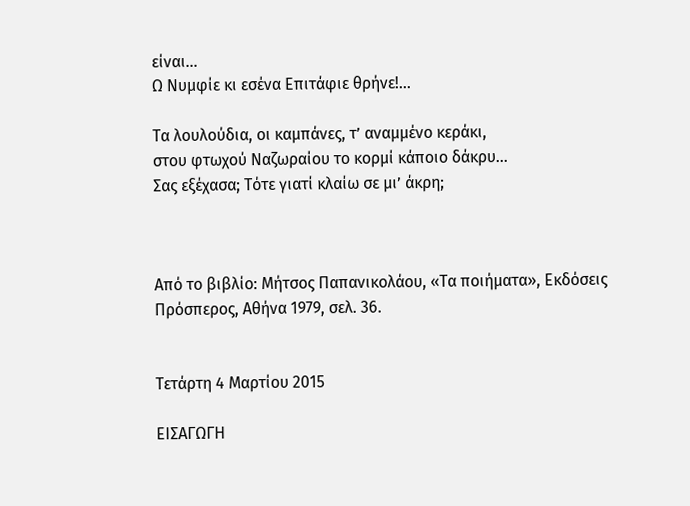είναι…
Ω Νυμφίε κι εσένα Επιτάφιε θρήνε!...

Τα λουλούδια, οι καμπάνες, τ’ αναμμένο κεράκι,
στου φτωχού Ναζωραίου το κορμί κάποιο δάκρυ…
Σας εξέχασα; Τότε γιατί κλαίω σε μι’ άκρη;



Από το βιβλίο: Μήτσος Παπανικολάου, «Τα ποιήματα», Εκδόσεις Πρόσπερος, Αθήνα 1979, σελ. 36.


Τετάρτη 4 Μαρτίου 2015

ΕΙΣΑΓΩΓΗ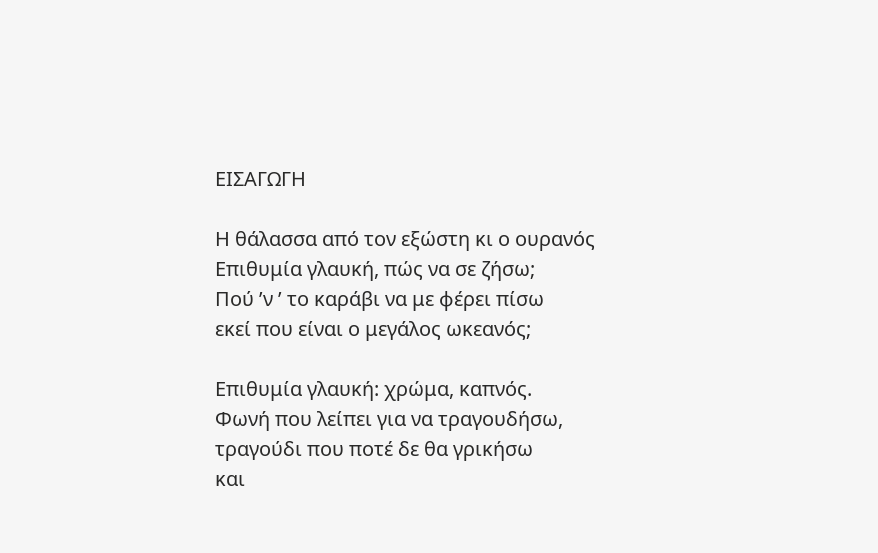ΕΙΣΑΓΩΓΗ

Η θάλασσα από τον εξώστη κι ο ουρανός
Επιθυμία γλαυκή, πώς να σε ζήσω;
Πού ’ν ’ το καράβι να με φέρει πίσω
εκεί που είναι ο μεγάλος ωκεανός;

Επιθυμία γλαυκή: χρώμα, καπνός.
Φωνή που λείπει για να τραγουδήσω,
τραγούδι που ποτέ δε θα γρικήσω
και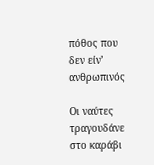πόθος που δεν είν’ ανθρωπινός

Οι ναύτες τραγουδάνε στο καράβι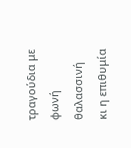τραγούδια με φωνή θαλασσινή
κι η επιθυμία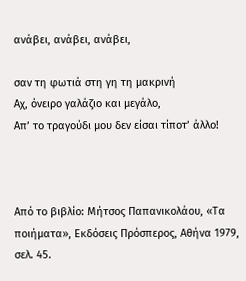ανάβει, ανάβει, ανάβει,

σαν τη φωτιά στη γη τη μακρινή
Αχ, όνειρο γαλάζιο και μεγάλο,
Απ’ το τραγούδι μου δεν είσαι τίποτ’ άλλο!



Από το βιβλίο: Μήτσος Παπανικολάου, «Τα ποιήματα», Εκδόσεις Πρόσπερος, Αθήνα 1979, σελ. 45.